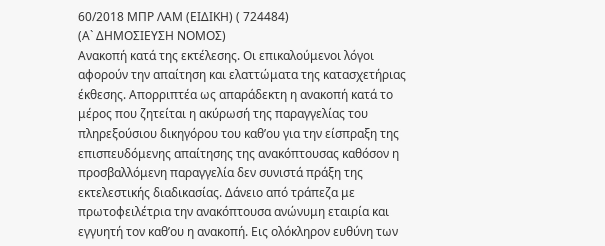60/2018 ΜΠΡ ΛΑΜ (ΕΙΔΙΚΗ) ( 724484)
(Α` ΔΗΜΟΣΙΕΥΣΗ ΝΟΜΟΣ)
Ανακοπή κατά της εκτέλεσης. Οι επικαλούμενοι λόγοι αφορούν την απαίτηση και ελαττώματα της κατασχετήριας έκθεσης. Απορριπτέα ως απαράδεκτη η ανακοπή κατά το μέρος που ζητείται η ακύρωσή της παραγγελίας του πληρεξούσιου δικηγόρου του καθ’ου για την είσπραξη της επισπευδόμενης απαίτησης της ανακόπτουσας καθόσον η προσβαλλόμενη παραγγελία δεν συνιστά πράξη της εκτελεστικής διαδικασίας. Δάνειο από τράπεζα με πρωτοφειλέτρια την ανακόπτουσα ανώνυμη εταιρία και εγγυητή τον καθ’ου η ανακοπή. Εις ολόκληρον ευθύνη των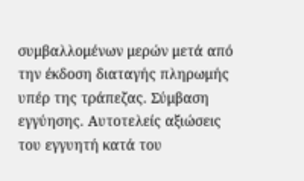συμβαλλομένων μερών μετά από την έκδοση διαταγής πληρωμής υπέρ της τράπεζας. Σύμβαση εγγύησης. Αυτοτελείς αξιώσεις του εγγυητή κατά του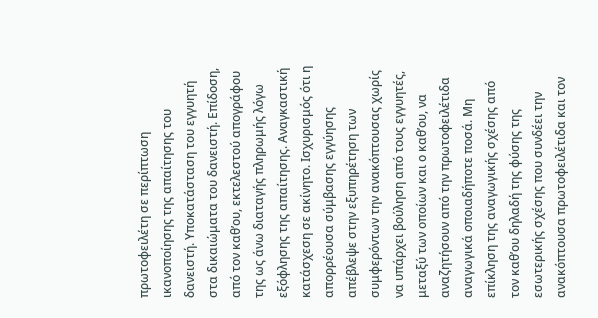πρωτοφειλέτη σε περίπτωση ικανοποίησης της απαίτησης του δανειστή. Υποκατάσταση του εγγυητή στα δικαιώματα του δανειστή. Επίδοση, από τον καθ’ου, εκτελεστού απογράφου της ως άνω διαταγής πληρωμής λόγω εξόφλησης της απαίτησης. Αναγκαστική κατάσχεση σε ακίνητο. Ισχυρισμός ότι η απορρέουσα σύμβασης εγγύησης απέβλεψε στην εξυπηρέτηση των συμφερόντων την ανακόπτουσας χωρίς να υπάρχει βούληση από τους εγγυητές, μεταξύ των οποίων και ο καθ’ου, να αναζητήσουν από την πρωτοφειλέτιδα αναγωγικά οποιαδήποτε ποσά. Μη επίκληση της αναγωγικής σχέσης από τον καθ’ου δηλαδή της φύσης της εσωτερικής σχέσης που συνδέει την ανακόπτουσα πρωτοφειλέτιδα και τον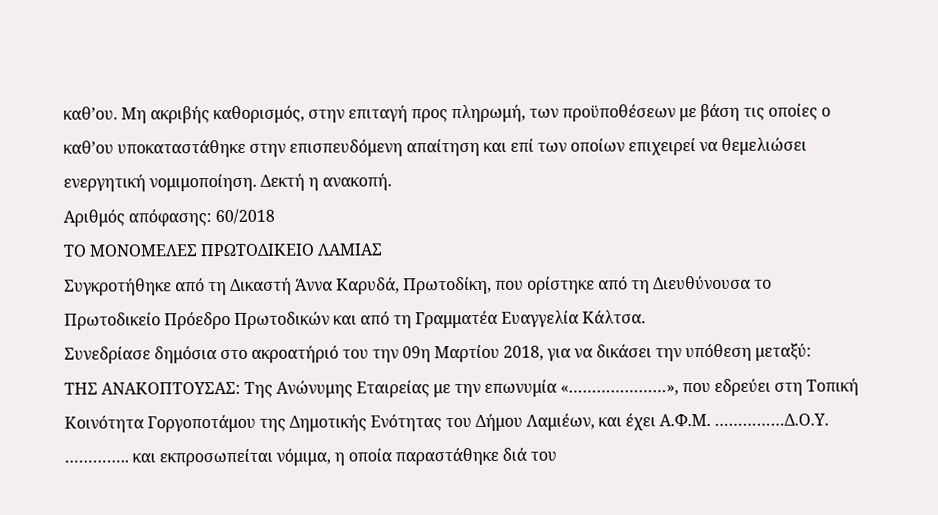καθ’ου. Μη ακριβής καθορισμός, στην επιταγή προς πληρωμή, των προϋποθέσεων με βάση τις οποίες ο καθ’ου υποκαταστάθηκε στην επισπευδόμενη απαίτηση και επί των οποίων επιχειρεί να θεμελιώσει ενεργητική νομιμοποίηση. Δεκτή η ανακοπή.
Αριθμός απόφασης: 60/2018
ΤΟ ΜΟΝΟΜΕΛΕΣ ΠΡΩΤΟΔΙΚΕΙΟ ΛΑΜΙΑΣ
Συγκροτήθηκε από τη Δικαστή Άννα Καρυδά, Πρωτοδίκη, που ορίστηκε από τη Διευθύνουσα το Πρωτοδικείο Πρόεδρο Πρωτοδικών και από τη Γραμματέα Ευαγγελία Κάλτσα.
Συνεδρίασε δημόσια στο ακροατήριό του την 09η Μαρτίου 2018, για να δικάσει την υπόθεση μεταξύ:
ΤΗΣ ΑΝΑΚΟΠΤΟΥΣΑΣ: Της Ανώνυμης Εταιρείας με την επωνυμία «…………………», που εδρεύει στη Τοπική Κοινότητα Γοργοποτάμου της Δημοτικής Ενότητας του Δήμου Λαμιέων, και έχει Α.Φ.Μ. ……………Δ.Ο.Υ. ………….. και εκπροσωπείται νόμιμα, η οποία παραστάθηκε διά του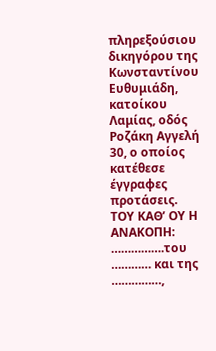πληρεξούσιου δικηγόρου της Κωνσταντίνου Ευθυμιάδη, κατοίκου Λαμίας, οδός Ροζάκη Αγγελή 30, ο οποίος κατέθεσε έγγραφες προτάσεις.
ΤΟΥ ΚΑΘ’ ΟΥ Η ΑΝΑΚΟΠΗ: …………….του ………… και της ……………,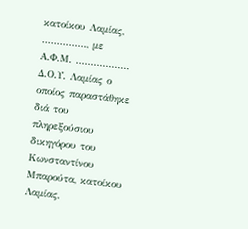κατοίκου Λαμίας, ……………, με Α.Φ.Μ. ……………… Δ.Ο.Υ. Λαμίας ο οποίος παραστάθηκε διά του πληρεξούσιου δικηγόρου του Κωνσταντίνου Μπαρούτα, κατοίκου Λαμίας,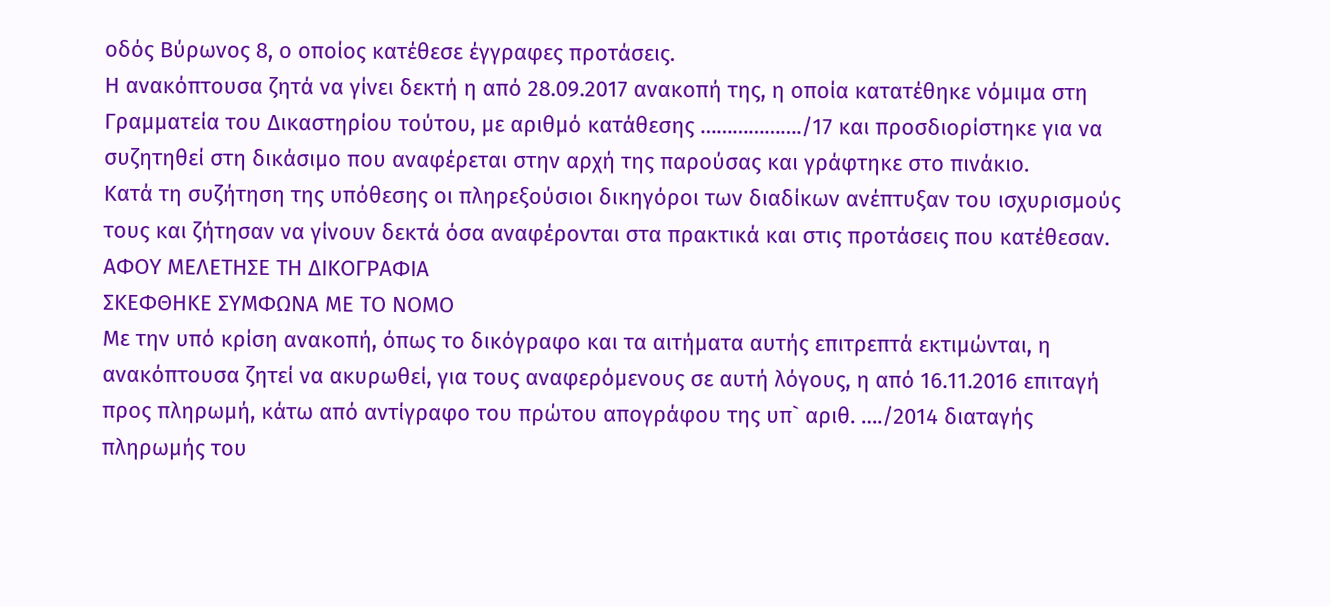οδός Βύρωνος 8, ο οποίος κατέθεσε έγγραφες προτάσεις.
Η ανακόπτουσα ζητά να γίνει δεκτή η από 28.09.2017 ανακοπή της, η οποία κατατέθηκε νόμιμα στη Γραμματεία του Δικαστηρίου τούτου, με αριθμό κατάθεσης ………………./17 και προσδιορίστηκε για να συζητηθεί στη δικάσιμο που αναφέρεται στην αρχή της παρούσας και γράφτηκε στο πινάκιο.
Κατά τη συζήτηση της υπόθεσης οι πληρεξούσιοι δικηγόροι των διαδίκων ανέπτυξαν του ισχυρισμούς τους και ζήτησαν να γίνουν δεκτά όσα αναφέρονται στα πρακτικά και στις προτάσεις που κατέθεσαν.
ΑΦΟΥ ΜΕΛΕΤΗΣΕ ΤΗ ΔΙΚΟΓΡΑΦΙΑ
ΣΚΕΦΘΗΚΕ ΣΥΜΦΩΝΑ ΜΕ ΤΟ ΝΟΜΟ
Με την υπό κρίση ανακοπή, όπως το δικόγραφο και τα αιτήματα αυτής επιτρεπτά εκτιμώνται, η ανακόπτουσα ζητεί να ακυρωθεί, για τους αναφερόμενους σε αυτή λόγους, η από 16.11.2016 επιταγή προς πληρωμή, κάτω από αντίγραφο του πρώτου απογράφου της υπ` αριθ. …./2014 διαταγής πληρωμής του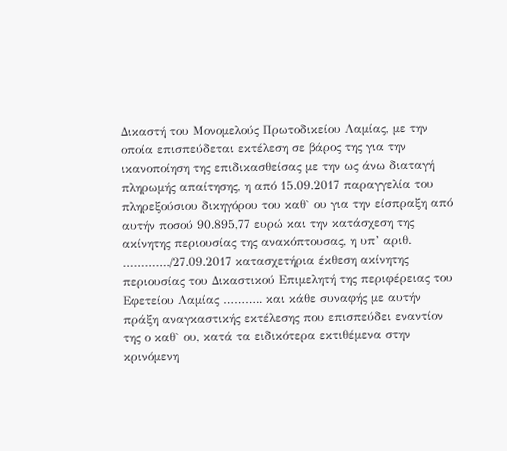Δικαστή του Μονομελούς Πρωτοδικείου Λαμίας, με την οποία επισπεύδεται εκτέλεση σε βάρος της για την ικανοποίηση της επιδικασθείσας με την ως άνω διαταγή πληρωμής απαίτησης, η από 15.09.2017 παραγγελία του πληρεξούσιου δικηγόρου του καθ` ου για την είσπραξη από αυτήν ποσού 90.895,77 ευρώ και την κατάσχεση της ακίνητης περιουσίας της ανακόπτουσας, η υπ’ αριθ. …………./27.09.2017 κατασχετήρια έκθεση ακίνητης περιουσίας του Δικαστικού Επιμελητή της περιφέρειας του Εφετείου Λαμίας ……….. και κάθε συναφής με αυτήν πράξη αναγκαστικής εκτέλεσης που επισπεύδει εναντίον της ο καθ` ου, κατά τα ειδικότερα εκτιθέμενα στην κρινόμενη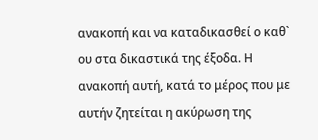ανακοπή και να καταδικασθεί ο καθ` ου στα δικαστικά της έξοδα. Η ανακοπή αυτή, κατά το μέρος που με αυτήν ζητείται η ακύρωση της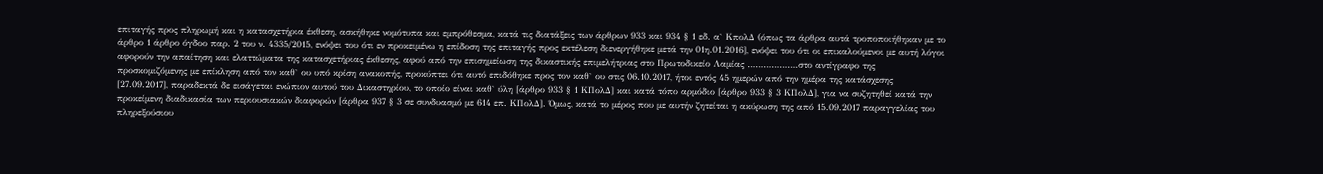επιταγής προς πληρωμή και η κατασχετήρια έκθεση, ασκήθηκε νομότυπα και εμπρόθεσμα, κατά τις διατάξεις των άρθρων 933 και 934 § 1 εδ. α` ΚπολΔ (όπως τα άρθρα αυτά τροποποιήθηκαν με το άρθρο 1 άρθρο όγδοο παρ. 2 του ν. 4335/2015, ενόψει του ότι εν προκειμένω η επίδοση της επιταγής προς εκτέλεση διενεργήθηκε μετά την 01η.01.2016], ενόψει του ότι οι επικαλούμενοι με αυτή λόγοι αφορούν την απαίτηση και ελαττώματα της κατασχετήριας έκθεσης, αφού από την επισημείωση της δικαστικής επιμελήτριας στο Πρωτοδικείο Λαμίας ……………….στο αντίγραφο της προσκομιζόμενης με επίκληση από τον καθ` ου υπό κρίση ανακοπής, προκύπτει ότι αυτό επιδόθηκε προς τον καθ` ου στις 06.10.2017, ήτοι εντός 45 ημερών από την ημέρα της κατάσχεσης [27.09.2017], παραδεκτά δε εισάγεται ενώπιον αυτού του Δικαστηρίου, το οποίο είναι καθ` ύλη [άρθρο 933 § 1 ΚΠολΔ] και κατά τόπο αρμόδιο [άρθρο 933 § 3 ΚΠολΔ], για να συζητηθεί κατά την προκείμενη διαδικασία των περιουσιακών διαφορών [άρθρα 937 § 3 σε συνδυασμό με 614 επ. ΚΠολΔ]. Όμως, κατά το μέρος που με αυτήν ζητείται η ακύρωση της από 15.09.2017 παραγγελίας του πληρεξούσιου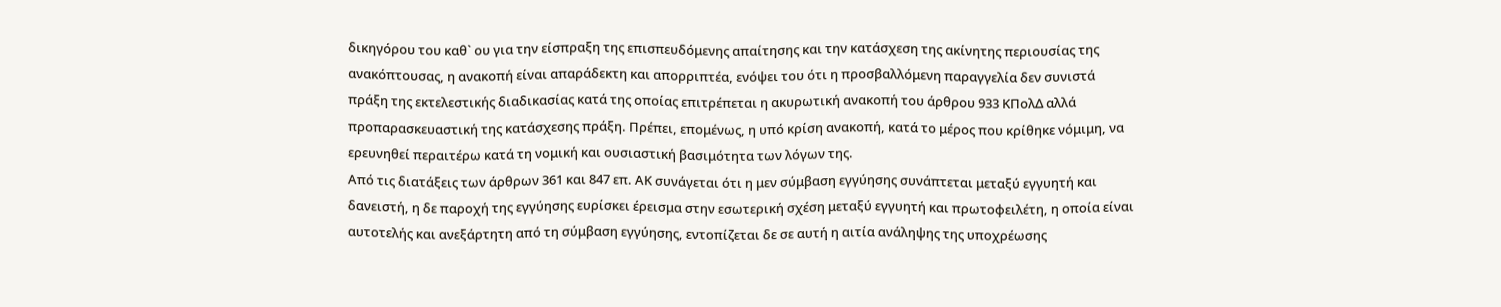δικηγόρου του καθ` ου για την είσπραξη της επισπευδόμενης απαίτησης και την κατάσχεση της ακίνητης περιουσίας της ανακόπτουσας, η ανακοπή είναι απαράδεκτη και απορριπτέα, ενόψει του ότι η προσβαλλόμενη παραγγελία δεν συνιστά πράξη της εκτελεστικής διαδικασίας κατά της οποίας επιτρέπεται η ακυρωτική ανακοπή του άρθρου 933 ΚΠολΔ αλλά προπαρασκευαστική της κατάσχεσης πράξη. Πρέπει, επομένως, η υπό κρίση ανακοπή, κατά το μέρος που κρίθηκε νόμιμη, να ερευνηθεί περαιτέρω κατά τη νομική και ουσιαστική βασιμότητα των λόγων της.
Από τις διατάξεις των άρθρων 361 και 847 επ. ΑΚ συνάγεται ότι η μεν σύμβαση εγγύησης συνάπτεται μεταξύ εγγυητή και δανειστή, η δε παροχή της εγγύησης ευρίσκει έρεισμα στην εσωτερική σχέση μεταξύ εγγυητή και πρωτοφειλέτη, η οποία είναι αυτοτελής και ανεξάρτητη από τη σύμβαση εγγύησης, εντοπίζεται δε σε αυτή η αιτία ανάληψης της υποχρέωσης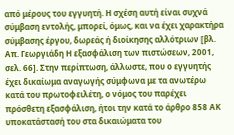από μέρους του εγγυητή. Η σχέση αυτή είναι συχνά σύμβαση εντολής, μπορεί, όμως, και να έχει χαρακτήρα σύμβασης έργου, δωρεάς ή διοίκησης αλλότριων [βλ. Απ. Γεωργιάδη Η εξασφάλιση των πιστώσεων, 2001, σελ. 66]. Στην περίπτωση, άλλωστε, που ο εγγυητής έχει δικαίωμα αναγωγής σύμφωνα με τα ανωτέρω κατά του πρωτοφειλέτη, ο νόμος του παρέχει πρόσθετη εξασφάλιση, ήτοι την κατά το άρθρο 858 ΑΚ υποκατάστασή του στα δικαιώματα του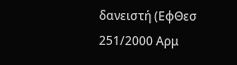δανειστή (ΕφΘεσ 251/2000 Αρμ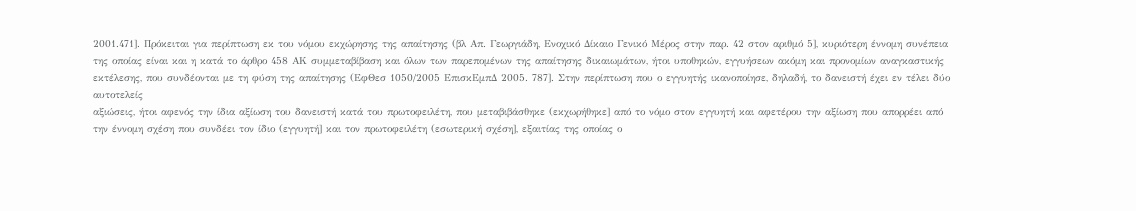2001.471]. Πρόκειται για περίπτωση εκ του νόμου εκχώρησης της απαίτησης (βλ Απ. Γεωργιάδη, Ενοχικό Δίκαιο Γενικό Μέρος στην παρ. 42 στον αριθμό 5], κυριότερη έννομη συνέπεια της οποίας είναι και η κατά το άρθρο 458 ΑΚ συμμεταβίβαση και όλων των παρεπομένων της απαίτησης δικαιωμάτων, ήτοι υποθηκών, εγγυήσεων ακόμη και προνομίων αναγκαστικής εκτέλεσης, που συνδέονται με τη φύση της απαίτησης (ΕφΘεσ 1050/2005 ΕπισκΕμπΔ 2005. 787]. Στην περίπτωση που ο εγγυητής ικανοποίησε, δηλαδή, το δανειστή έχει εν τέλει δύο αυτοτελείς
αξιώσεις, ήτοι αφενός την ίδια αξίωση του δανειστή κατά του πρωτοφειλέτη, που μεταβιβάσθηκε (εκχωρήθηκε] από το νόμο στον εγγυητή και αφετέρου την αξίωση που απορρέει από την έννομη σχέση που συνδέει τον ίδιο (εγγυητή] και τον πρωτοφειλέτη (εσωτερική σχέση], εξαιτίας της οποίας ο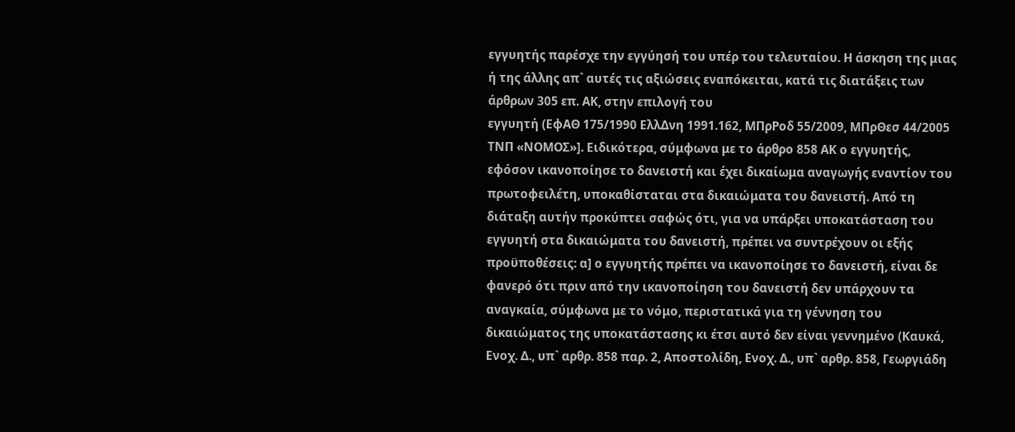εγγυητής παρέσχε την εγγύησή του υπέρ του τελευταίου. Η άσκηση της μιας ή της άλλης απ` αυτές τις αξιώσεις εναπόκειται, κατά τις διατάξεις των άρθρων 305 επ. ΑΚ, στην επιλογή του
εγγυητή (ΕφΑΘ 175/1990 ΕλλΔνη 1991.162, ΜΠρΡοδ 55/2009, ΜΠρΘεσ 44/2005 ΤΝΠ «ΝΟΜΟΣ»]. Ειδικότερα, σύμφωνα με το άρθρο 858 ΑΚ ο εγγυητής, εφόσον ικανοποίησε το δανειστή και έχει δικαίωμα αναγωγής εναντίον του πρωτοφειλέτη, υποκαθίσταται στα δικαιώματα του δανειστή. Από τη διάταξη αυτήν προκύπτει σαφώς ότι, για να υπάρξει υποκατάσταση του εγγυητή στα δικαιώματα του δανειστή, πρέπει να συντρέχουν οι εξής προϋποθέσεις: α] ο εγγυητής πρέπει να ικανοποίησε το δανειστή, είναι δε φανερό ότι πριν από την ικανοποίηση του δανειστή δεν υπάρχουν τα αναγκαία, σύμφωνα με το νόμο, περιστατικά για τη γέννηση του δικαιώματος της υποκατάστασης κι έτσι αυτό δεν είναι γεννημένο (Καυκά, Ενοχ. Δ., υπ` αρθρ. 858 παρ. 2, Αποστολίδη, Ενοχ. Δ., υπ` αρθρ. 858, Γεωργιάδη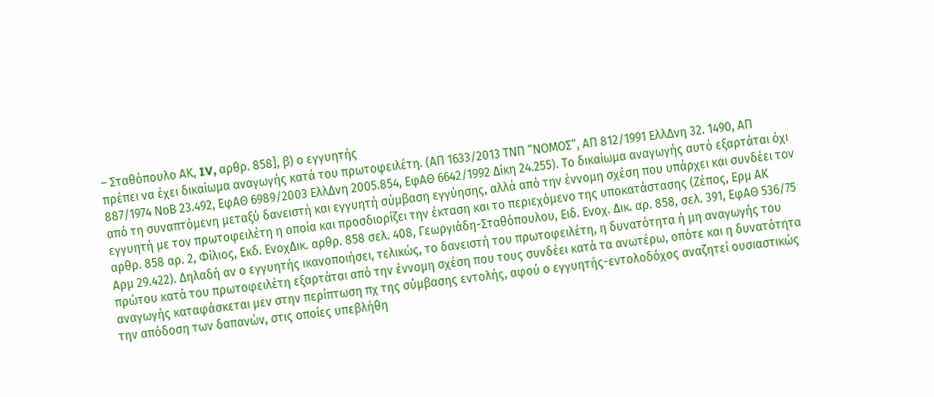– Σταθόπουλο ΑΚ, IV, αρθρ. 858], β) ο εγγυητής
πρέπει να έχει δικαίωμα αναγωγής κατά του πρωτοφειλέτη. (ΑΠ 1633/2013 ΤΝΠ “ΝΟΜΟΣ”, ΑΠ 812/1991 ΕλλΔνη 32. 1490, ΑΠ 887/1974 ΝοΒ 23.492, ΕφΑΘ 6989/2003 ΕλλΔνη 2005.854, ΕφΑΘ 6642/1992 Δίκη 24.255). Το δικαίωμα αναγωγής αυτό εξαρτάται όχι από τη συναπτόμενη μεταξύ δανειστή και εγγυητή σύμβαση εγγύησης, αλλά από την έννομη σχέση που υπάρχει και συνδέει τον εγγυητή με τον πρωτοφειλέτη η οποία και προσδιορίζει την έκταση και το περιεχόμενο της υποκατάστασης (Ζέπος, Ερμ ΑΚ αρθρ. 858 αρ. 2, Φίλιος, Εκδ. ΕνοχΔικ. αρθρ. 858 σελ. 408, Γεωργιάδη-Σταθόπουλου, Ειδ. Ενοχ. Δικ. αρ. 858, σελ. 391, ΕφΑΘ 536/75 Αρμ 29.422). Δηλαδή αν ο εγγυητής ικανοποιήσει, τελικώς, το δανειστή του πρωτοφειλέτη, η δυνατότητα ή μη αναγωγής του πρώτου κατά του πρωτοφειλέτη εξαρτάται από την έννομη σχέση που τους συνδέει κατά τα ανωτέρω, οπότε και η δυνατότητα αναγωγής καταφάσκεται μεν στην περίπτωση πχ της σύμβασης εντολής, αφού ο εγγυητής-εντολοδόχος αναζητεί ουσιαστικώς την απόδοση των δαπανών, στις οποίες υπεβλήθη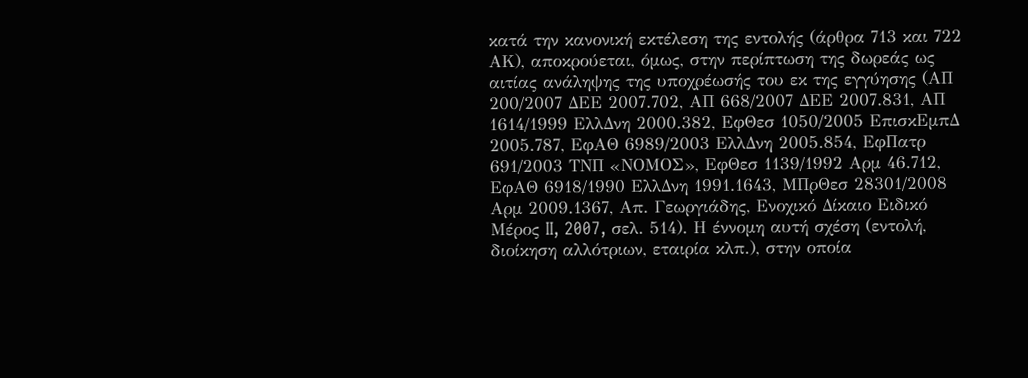κατά την κανονική εκτέλεση της εντολής (άρθρα 713 και 722 ΑΚ), αποκρούεται, όμως, στην περίπτωση της δωρεάς ως αιτίας ανάληψης της υποχρέωσής του εκ της εγγύησης (ΑΠ 200/2007 ΔΕΕ 2007.702, ΑΠ 668/2007 ΔΕΕ 2007.831, ΑΠ 1614/1999 ΕλλΔνη 2000.382, ΕφΘεσ 1050/2005 ΕπισκΕμπΔ 2005.787, ΕφΑΘ 6989/2003 ΕλλΔνη 2005.854, ΕφΠατρ 691/2003 ΤΝΠ «ΝΟΜΟΣ», ΕφΘεσ 1139/1992 Αρμ 46.712, ΕφΑΘ 6918/1990 ΕλλΔνη 1991.1643, ΜΠρΘεσ 28301/2008 Αρμ 2009.1367, Απ. Γεωργιάδης, Ενοχικό Δίκαιο Ειδικό Μέρος II, 2007, σελ. 514). Η έννομη αυτή σχέση (εντολή, διοίκηση αλλότριων, εταιρία κλπ.), στην οποία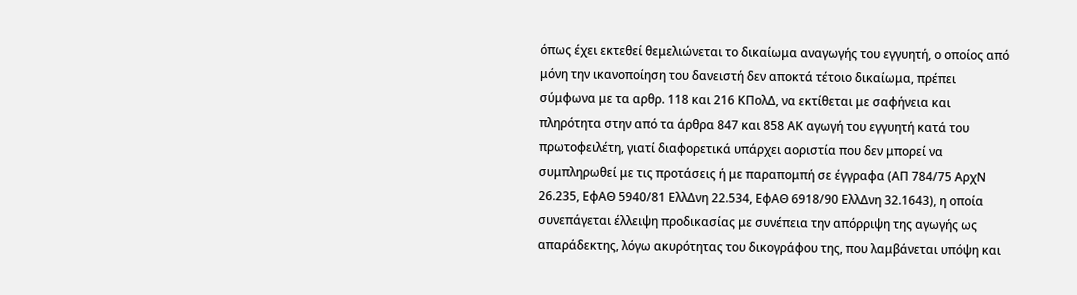όπως έχει εκτεθεί θεμελιώνεται το δικαίωμα αναγωγής του εγγυητή, ο οποίος από μόνη την ικανοποίηση του δανειστή δεν αποκτά τέτοιο δικαίωμα, πρέπει σύμφωνα με τα αρθρ. 118 και 216 ΚΠολΔ, να εκτίθεται με σαφήνεια και πληρότητα στην από τα άρθρα 847 και 858 ΑΚ αγωγή του εγγυητή κατά του πρωτοφειλέτη, γιατί διαφορετικά υπάρχει αοριστία που δεν μπορεί να συμπληρωθεί με τις προτάσεις ή με παραπομπή σε έγγραφα (ΑΠ 784/75 ΑρχΝ 26.235, ΕφΑΘ 5940/81 ΕλλΔνη 22.534, ΕφΑΘ 6918/90 ΕλλΔνη 32.1643), η οποία συνεπάγεται έλλειψη προδικασίας με συνέπεια την απόρριψη της αγωγής ως απαράδεκτης, λόγω ακυρότητας του δικογράφου της, που λαμβάνεται υπόψη και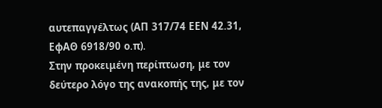αυτεπαγγέλτως (ΑΠ 317/74 ΕΕΝ 42.31, ΕφΑΘ 6918/90 ο.π).
Στην προκειμένη περίπτωση, με τον δεύτερο λόγο της ανακοπής της, με τον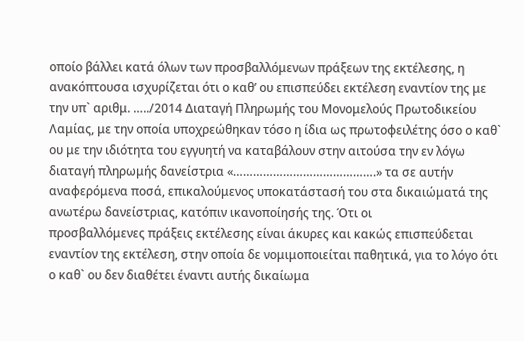οποίο βάλλει κατά όλων των προσβαλλόμενων πράξεων της εκτέλεσης, η ανακόπτουσα ισχυρίζεται ότι ο καθ’ ου επισπεύδει εκτέλεση εναντίον της με την υπ` αριθμ. …../2014 Διαταγή Πληρωμής του Μονομελούς Πρωτοδικείου Λαμίας, με την οποία υποχρεώθηκαν τόσο η ίδια ως πρωτοφειλέτης όσο ο καθ` ου με την ιδιότητα του εγγυητή να καταβάλουν στην αιτούσα την εν λόγω διαταγή πληρωμής δανείστρια «…………………………………….» τα σε αυτήν αναφερόμενα ποσά, επικαλούμενος υποκατάστασή του στα δικαιώματά της ανωτέρω δανείστριας, κατόπιν ικανοποίησής της. Ότι οι
προσβαλλόμενες πράξεις εκτέλεσης είναι άκυρες και κακώς επισπεύδεται εναντίον της εκτέλεση, στην οποία δε νομιμοποιείται παθητικά, για το λόγο ότι ο καθ` ου δεν διαθέτει έναντι αυτής δικαίωμα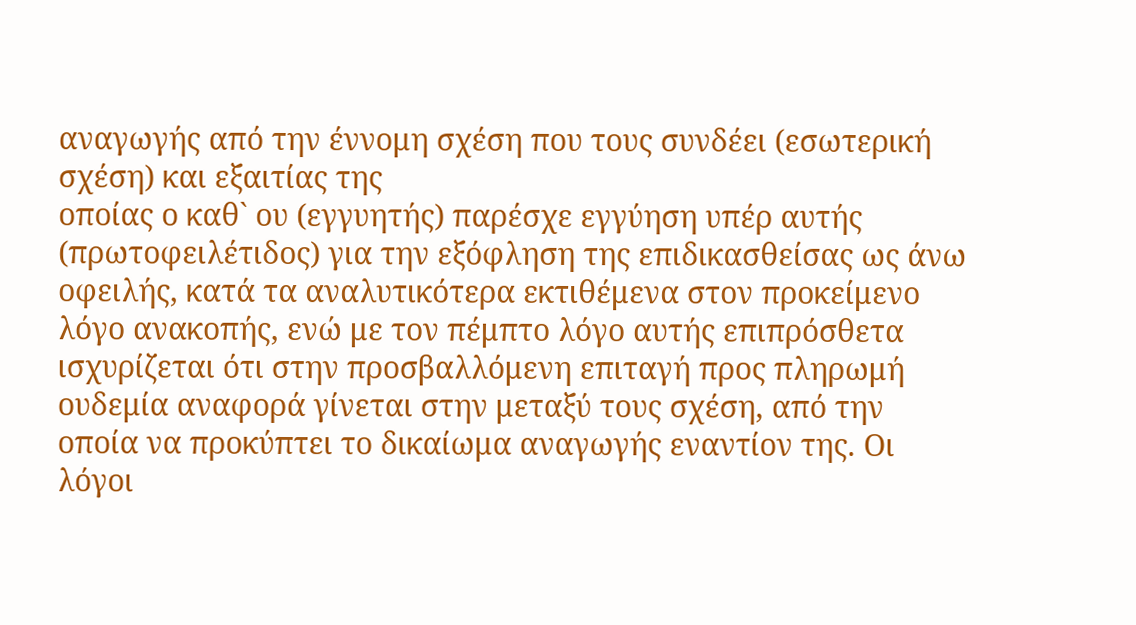αναγωγής από την έννομη σχέση που τους συνδέει (εσωτερική σχέση) και εξαιτίας της
οποίας ο καθ` ου (εγγυητής) παρέσχε εγγύηση υπέρ αυτής (πρωτοφειλέτιδος) για την εξόφληση της επιδικασθείσας ως άνω οφειλής, κατά τα αναλυτικότερα εκτιθέμενα στον προκείμενο λόγο ανακοπής, ενώ με τον πέμπτο λόγο αυτής επιπρόσθετα ισχυρίζεται ότι στην προσβαλλόμενη επιταγή προς πληρωμή ουδεμία αναφορά γίνεται στην μεταξύ τους σχέση, από την οποία να προκύπτει το δικαίωμα αναγωγής εναντίον της. Οι λόγοι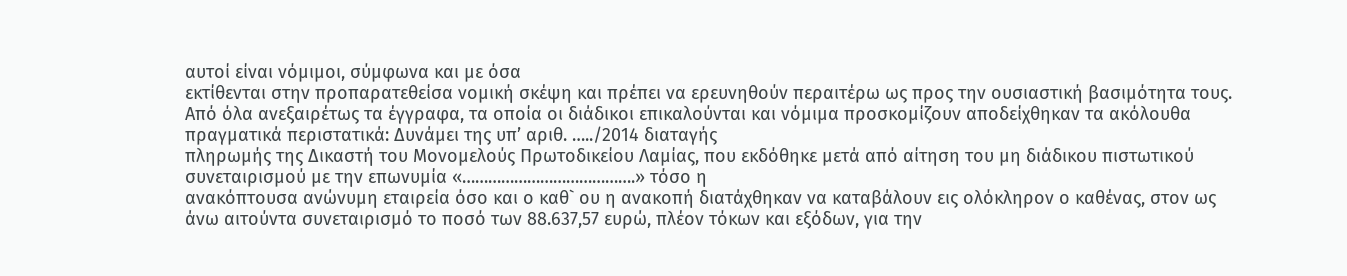αυτοί είναι νόμιμοι, σύμφωνα και με όσα
εκτίθενται στην προπαρατεθείσα νομική σκέψη και πρέπει να ερευνηθούν περαιτέρω ως προς την ουσιαστική βασιμότητα τους.
Από όλα ανεξαιρέτως τα έγγραφα, τα οποία οι διάδικοι επικαλούνται και νόμιμα προσκομίζουν αποδείχθηκαν τα ακόλουθα πραγματικά περιστατικά: Δυνάμει της υπ’ αριθ. …../2014 διαταγής
πληρωμής της Δικαστή του Μονομελούς Πρωτοδικείου Λαμίας, που εκδόθηκε μετά από αίτηση του μη διάδικου πιστωτικού συνεταιρισμού με την επωνυμία «………………………………….» τόσο η
ανακόπτουσα ανώνυμη εταιρεία όσο και ο καθ` ου η ανακοπή διατάχθηκαν να καταβάλουν εις ολόκληρον ο καθένας, στον ως άνω αιτούντα συνεταιρισμό το ποσό των 88.637,57 ευρώ, πλέον τόκων και εξόδων, για την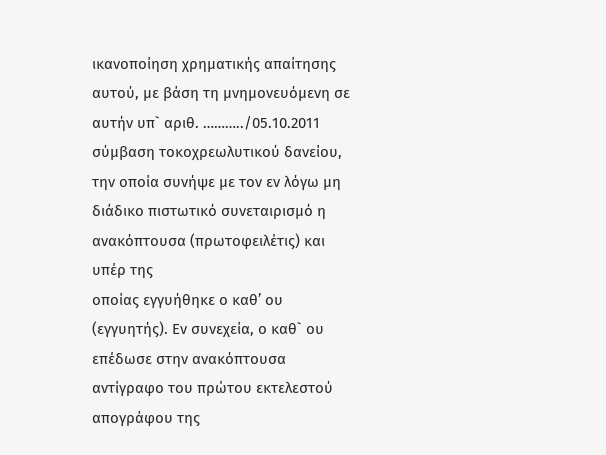ικανοποίηση χρηματικής απαίτησης αυτού, με βάση τη μνημονευόμενη σε αυτήν υπ` αριθ. ………../05.10.2011 σύμβαση τοκοχρεωλυτικού δανείου, την οποία συνήψε με τον εν λόγω μη διάδικο πιστωτικό συνεταιρισμό η ανακόπτουσα (πρωτοφειλέτις) και υπέρ της
οποίας εγγυήθηκε ο καθ’ ου (εγγυητής). Εν συνεχεία, ο καθ` ου επέδωσε στην ανακόπτουσα αντίγραφο του πρώτου εκτελεστού απογράφου της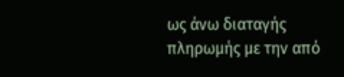ως άνω διαταγής πληρωμής με την από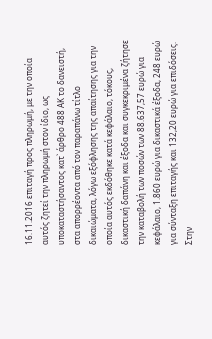16.11.2016 επιταγή προς πληρωμή, με την οποία αυτός ζητεί την πληρωμή στον ίδιο, ως
υποκαταστήσαντος κατ` άρθρο 488 ΑΚ το δανειστή, στα απορρέοντα από τον παραπάνω τίτλο δικαιώματα, λόγω εξόφλησης της απαίτησης για την οποία αυτός εκδόθηκε κατά κεφάλαιο, τόκους, δικαστική δαπάνη και έξοδα και συγκεκριμένα ζήτησε την καταβολή των ποσών των 88.637,57 ευρώ για κεφάλαιο, 1.860 ευρώ για δικαστικά έξοδα, 248 ευρώ για σύνταξη επιταγής και 132,20 ευρώ για επιδόσεις. Στην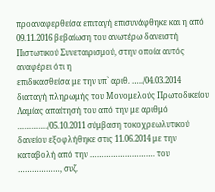προαναφερθείσα επιταγή επισυνάφθηκε και η από 09.11.2016 βεβαίωση του ανωτέρω δανειστή Πιστωτικού Συνεταιρισμού, στην οποία αυτός αναφέρει ότι η
επιδικασθείσα με την υπ` αριθ. …../04.03.2014 διαταγή πληρωμής του Μονομελούς Πρωτοδικείου Λαμίας απαίτησή του από την με αριθμό …………./05.10.2011 σύμβαση τοκοχρεωλυτικού δανείου εξοφλήθηκε στις 11.06.2014 με την καταβολή από την ………………………. του ………………, συζ.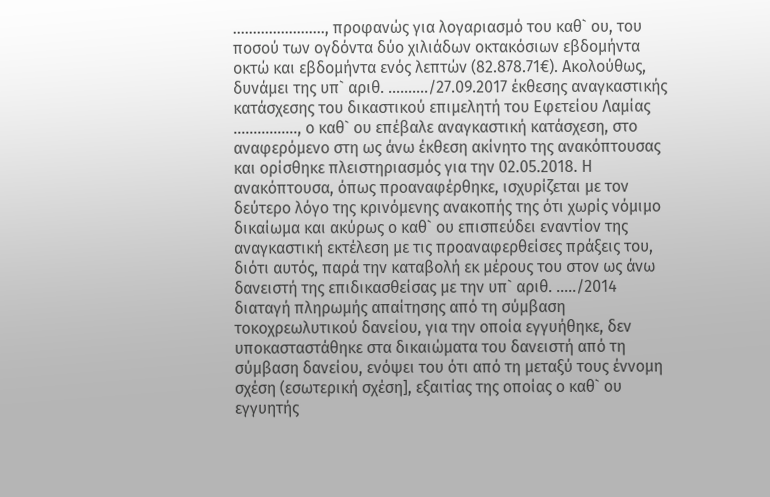………………….., προφανώς για λογαριασμό του καθ` ου, του ποσού των ογδόντα δύο χιλιάδων οκτακόσιων εβδομήντα οκτώ και εβδομήντα ενός λεπτών (82.878.71€). Ακολούθως, δυνάμει της υπ` αριθ. ………./27.09.2017 έκθεσης αναγκαστικής κατάσχεσης του δικαστικού επιμελητή του Εφετείου Λαμίας ……………., ο καθ` ου επέβαλε αναγκαστική κατάσχεση, στο αναφερόμενο στη ως άνω έκθεση ακίνητο της ανακόπτουσας και ορίσθηκε πλειστηριασμός για την 02.05.2018. Η
ανακόπτουσα, όπως προαναφέρθηκε, ισχυρίζεται με τον δεύτερο λόγο της κρινόμενης ανακοπής της ότι χωρίς νόμιμο δικαίωμα και ακύρως ο καθ` ου επισπεύδει εναντίον της αναγκαστική εκτέλεση με τις προαναφερθείσες πράξεις του, διότι αυτός, παρά την καταβολή εκ μέρους του στον ως άνω δανειστή της επιδικασθείσας με την υπ` αριθ. …../2014 διαταγή πληρωμής απαίτησης από τη σύμβαση τοκοχρεωλυτικού δανείου, για την οποία εγγυήθηκε, δεν υποκασταστάθηκε στα δικαιώματα του δανειστή από τη σύμβαση δανείου, ενόψει του ότι από τη μεταξύ τους έννομη σχέση (εσωτερική σχέση], εξαιτίας της οποίας ο καθ` ου εγγυητής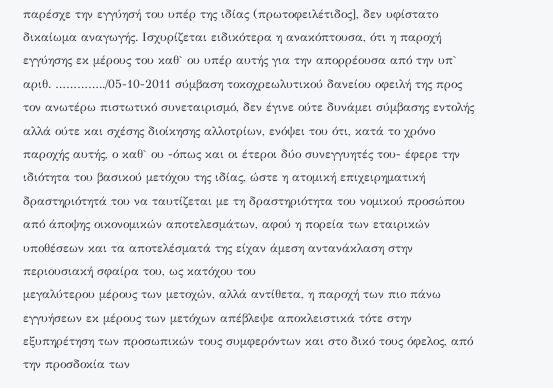παρέσχε την εγγύησή του υπέρ της ιδίας (πρωτοφειλέτιδος], δεν υφίστατο δικαίωμα αναγωγής. Ισχυρίζεται ειδικότερα η ανακόπτουσα, ότι η παροχή εγγύησης εκ μέρους του καθ` ου υπέρ αυτής για την απορρέουσα από την υπ` αριθ. …………../05-10-2011 σύμβαση τοκοχρεωλυτικού δανείου οφειλή της προς τον ανωτέρω πιστωτικό συνεταιρισμό, δεν έγινε ούτε δυνάμει σύμβασης εντολής αλλά ούτε και σχέσης διοίκησης αλλοτρίων, ενόψει του ότι, κατά το χρόνο παροχής αυτής, ο καθ` ου -όπως και οι έτεροι δύο συνεγγυητές του- έφερε την ιδιότητα του βασικού μετόχου της ιδίας, ώστε η ατομική επιχειρηματική δραστηριότητά του να ταυτίζεται με τη δραστηριότητα του νομικού προσώπου από άποψης οικονομικών αποτελεσμάτων, αφού η πορεία των εταιρικών υποθέσεων και τα αποτελέσματά της είχαν άμεση αντανάκλαση στην περιουσιακή σφαίρα του, ως κατόχου του
μεγαλύτερου μέρους των μετοχών, αλλά αντίθετα, η παροχή των πιο πάνω εγγυήσεων εκ μέρους των μετόχων απέβλεψε αποκλειστικά τότε στην εξυπηρέτηση των προσωπικών τους συμφερόντων και στο δικό τους όφελος, από την προσδοκία των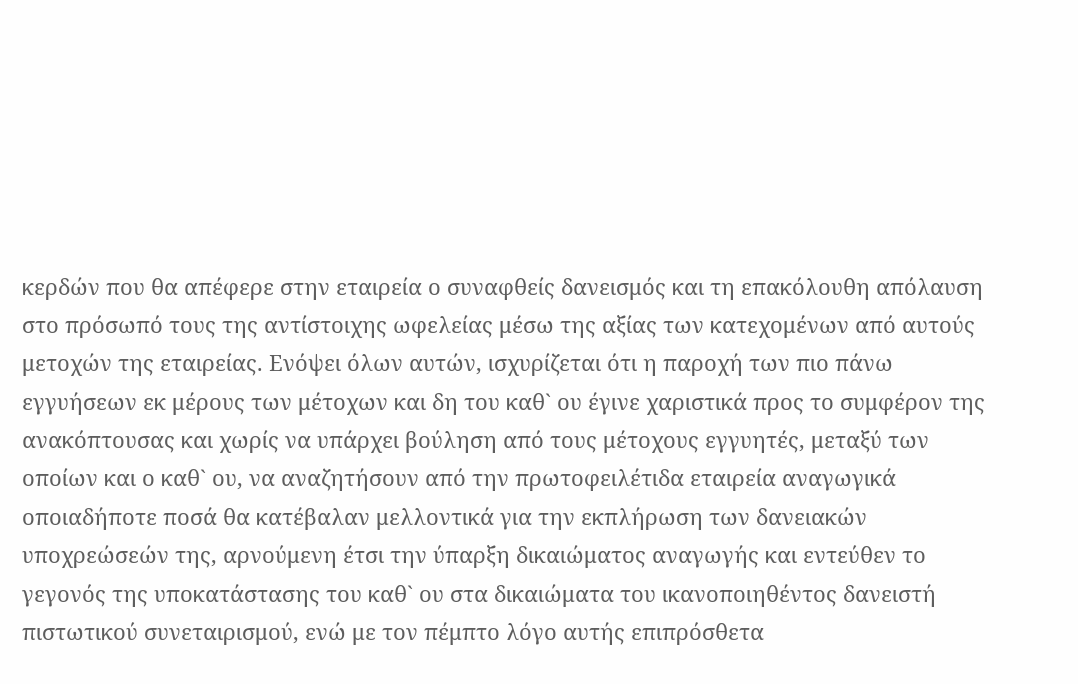κερδών που θα απέφερε στην εταιρεία ο συναφθείς δανεισμός και τη επακόλουθη απόλαυση στο πρόσωπό τους της αντίστοιχης ωφελείας μέσω της αξίας των κατεχομένων από αυτούς μετοχών της εταιρείας. Ενόψει όλων αυτών, ισχυρίζεται ότι η παροχή των πιο πάνω εγγυήσεων εκ μέρους των μέτοχων και δη του καθ` ου έγινε χαριστικά προς το συμφέρον της ανακόπτουσας και χωρίς να υπάρχει βούληση από τους μέτοχους εγγυητές, μεταξύ των οποίων και ο καθ` ου, να αναζητήσουν από την πρωτοφειλέτιδα εταιρεία αναγωγικά οποιαδήποτε ποσά θα κατέβαλαν μελλοντικά για την εκπλήρωση των δανειακών υποχρεώσεών της, αρνούμενη έτσι την ύπαρξη δικαιώματος αναγωγής και εντεύθεν το γεγονός της υποκατάστασης του καθ` ου στα δικαιώματα του ικανοποιηθέντος δανειστή πιστωτικού συνεταιρισμού, ενώ με τον πέμπτο λόγο αυτής επιπρόσθετα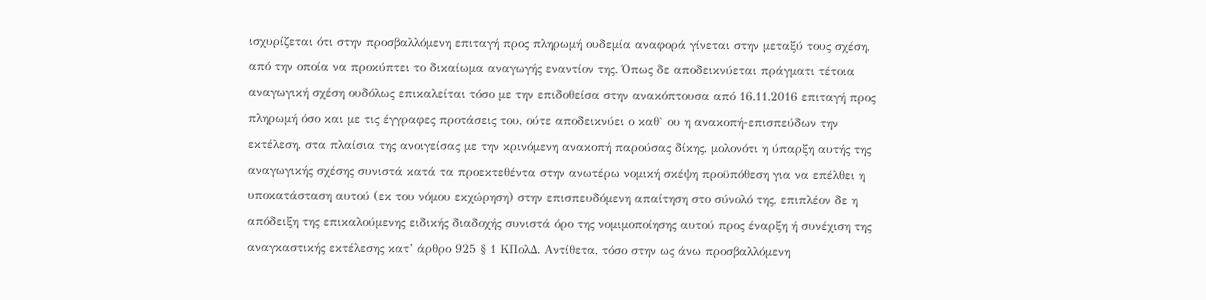ισχυρίζεται ότι στην προσβαλλόμενη επιταγή προς πληρωμή ουδεμία αναφορά γίνεται στην μεταξύ τους σχέση, από την οποία να προκύπτει το δικαίωμα αναγωγής εναντίον της. Όπως δε αποδεικνύεται πράγματι τέτοια αναγωγική σχέση ουδόλως επικαλείται τόσο με την επιδοθείσα στην ανακόπτουσα από 16.11.2016 επιταγή προς πληρωμή όσο και με τις έγγραφες προτάσεις του, ούτε αποδεικνύει ο καθ` ου η ανακοπή-επισπεύδων την εκτέλεση, στα πλαίσια της ανοιγείσας με την κρινόμενη ανακοπή παρούσας δίκης, μολονότι η ύπαρξη αυτής της αναγωγικής σχέσης συνιστά κατά τα προεκτεθέντα στην ανωτέρω νομική σκέψη προϋπόθεση για να επέλθει η υποκατάσταση αυτού (εκ του νόμου εκχώρηση) στην επισπευδόμενη απαίτηση στο σύνολό της, επιπλέον δε η απόδειξη της επικαλούμενης ειδικής διαδοχής συνιστά όρο της νομιμοποίησης αυτού προς έναρξη ή συνέχιση της αναγκαστικής εκτέλεσης κατ’ άρθρο 925 § 1 ΚΠολΔ. Αντίθετα, τόσο στην ως άνω προσβαλλόμενη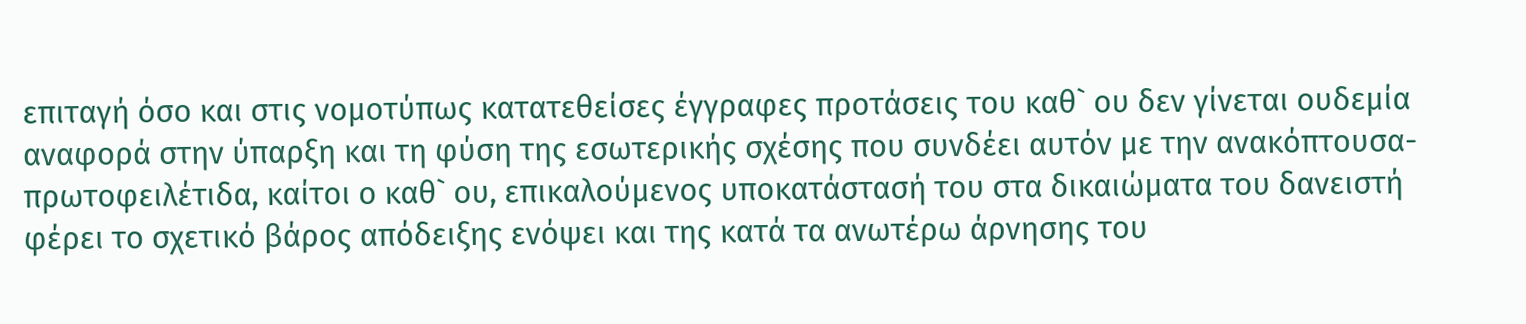επιταγή όσο και στις νομοτύπως κατατεθείσες έγγραφες προτάσεις του καθ` ου δεν γίνεται ουδεμία αναφορά στην ύπαρξη και τη φύση της εσωτερικής σχέσης που συνδέει αυτόν με την ανακόπτουσα-πρωτοφειλέτιδα, καίτοι ο καθ` ου, επικαλούμενος υποκατάστασή του στα δικαιώματα του δανειστή φέρει το σχετικό βάρος απόδειξης ενόψει και της κατά τα ανωτέρω άρνησης του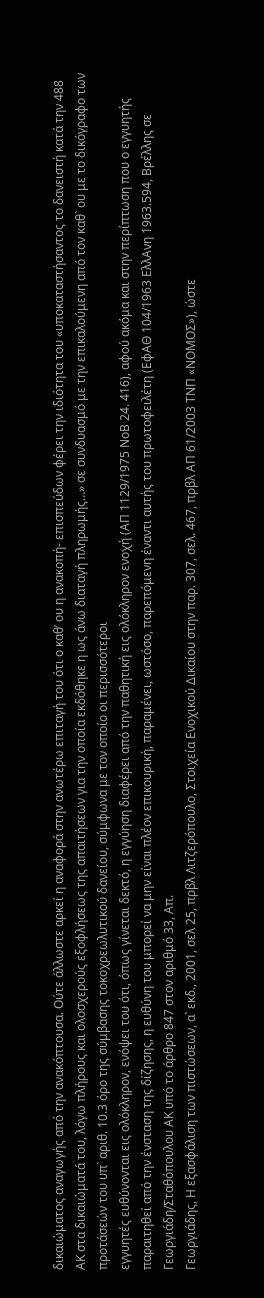δικαιώματος αναγωγής από την ανακόπτουσα. Ούτε άλλωστε αρκεί η αναφορά στην ανωτέρω επιταγή του ότι ο καθ’ ου η ανακοπή- επισπεύδων φέρει την ιδιότητα του «υποκαταστήσαντος το δανειστή κατά την 488 ΑΚ στα δικαιώματά του, λόγω πλήρους και ολοσχερούς εξοφλήσεως της απαιτήσεων για την οποία εκδόθηκε η ως άνω διαταγή πληρωμής…» σε συνδυασμό με την επικαλούμενη από τον καθ` ου με το δικόγραφο των προτάσεών του υπ` αριθ. 10.3 όρο της σύμβασης τοκοχρεωλυτικού δανείου, σύμφωνα με τον οποίο οι περισσότεροι
εγγυητές ευθύνονται εις ολόκληρον, ενόψει του ότι, όπως γίνεται δεκτό, η εγγύηση διαφέρει από την παθητική εις ολόκληρον ενοχή (ΑΠ 1129/1975 ΝοΒ 24. 416), αφού ακόμα και στην περίπτωση που ο εγγυητής παραιτηθεί από την ένσταση της δίζησης, η ευθύνη του μπορεί να μην είναι πλέον επικουρική, παραμένει, ωστόσο, παρεπόμενη έναντι αυτής του πρωτοφειλέτη (ΕφΑΘ 104/1963 ΕλλΑνη 1963.594, Βρέλλης σε Γεωργιάδη/Σταθόπουλου ΑΚ υπό το άρθρο 847 στον αριθμό 33, Απ.
Γεωργιάδης, Η εξασφάλιση των πιστώσεων, α` εκδ., 2001, σελ 25, πρβλ Λιτζερόπουλο, Στοιχεία Ενοχικού Δικαίου στην παρ. 307, σελ. 467, πρβλ ΑΠ 61/2003 ΤΝΠ «ΝΟΜΟΣ»), ώστε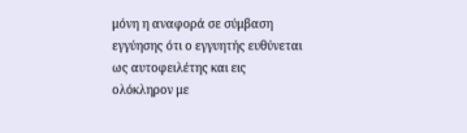μόνη η αναφορά σε σύμβαση εγγύησης ότι ο εγγυητής ευθύνεται ως αυτοφειλέτης και εις ολόκληρον με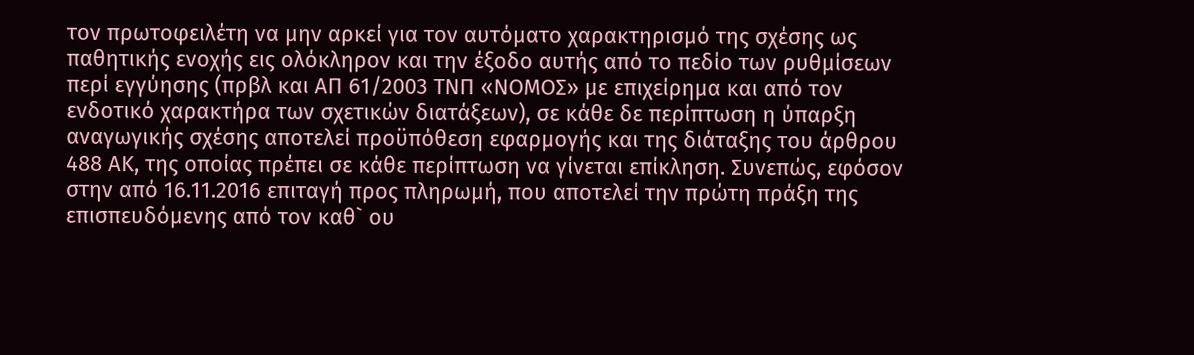τον πρωτοφειλέτη να μην αρκεί για τον αυτόματο χαρακτηρισμό της σχέσης ως παθητικής ενοχής εις ολόκληρον και την έξοδο αυτής από το πεδίο των ρυθμίσεων περί εγγύησης (πρβλ και ΑΠ 61/2003 ΤΝΠ «ΝΟΜΟΣ» με επιχείρημα και από τον ενδοτικό χαρακτήρα των σχετικών διατάξεων), σε κάθε δε περίπτωση η ύπαρξη αναγωγικής σχέσης αποτελεί προϋπόθεση εφαρμογής και της διάταξης του άρθρου 488 ΑΚ, της οποίας πρέπει σε κάθε περίπτωση να γίνεται επίκληση. Συνεπώς, εφόσον στην από 16.11.2016 επιταγή προς πληρωμή, που αποτελεί την πρώτη πράξη της επισπευδόμενης από τον καθ` ου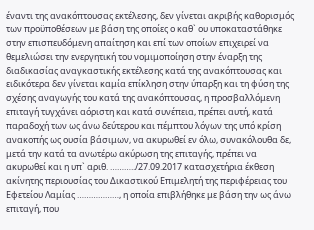έναντι της ανακόπτουσας εκτέλεσης, δεν γίνεται ακριβής καθορισμός των προϋποθέσεων με βάση της οποίες ο καθ` ου υποκαταστάθηκε στην επισπευδόμενη απαίτηση και επί των οποίων επιχειρεί να θεμελιώσει την ενεργητική του νομιμοποίηση στην έναρξη της διαδικασίας αναγκαστικής εκτέλεσης κατά της ανακόπτουσας και ειδικότερα δεν γίνεται καμία επίκληση στην ύπαρξη και τη φύση της σχέσης αναγωγής του κατά της ανακόπτουσας, η προσβαλλόμενη επιταγή τυγχάνει αόριστη και κατά συνέπεια, πρέπει αυτή, κατά παραδοχή των ως άνω δεύτερου και πέμπτου λόγων της υπό κρίση ανακοπής ως ουσία βάσιμων, να ακυρωθεί εν όλω, συνακόλουθα δε, μετά την κατά τα ανωτέρω ακύρωση της επιταγής, πρέπει να ακυρωθεί και η υπ` αριθ. ………../27.09.2017 κατασχετήρια έκθεση ακίνητης περιουσίας του Δικαστικού Επιμελητή της περιφέρειας του Εφετείου Λαμίας ………………, η οποία επιβλήθηκε με βάση την ως άνω επιταγή, που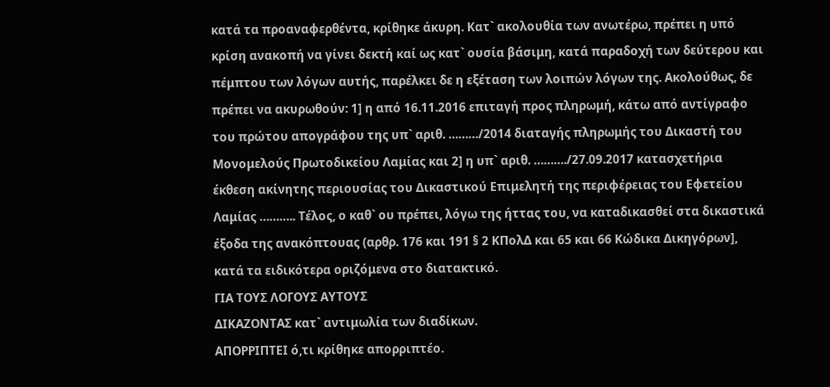κατά τα προαναφερθέντα, κρίθηκε άκυρη. Κατ` ακολουθία των ανωτέρω, πρέπει η υπό κρίση ανακοπή να γίνει δεκτή καί ως κατ` ουσία βάσιμη, κατά παραδοχή των δεύτερου και πέμπτου των λόγων αυτής, παρέλκει δε η εξέταση των λοιπών λόγων της. Ακολούθως, δε πρέπει να ακυρωθούν: 1] η από 16.11.2016 επιταγή προς πληρωμή, κάτω από αντίγραφο του πρώτου απογράφου της υπ` αριθ. ………/2014 διαταγής πληρωμής του Δικαστή του Μονομελούς Πρωτοδικείου Λαμίας και 2] η υπ` αριθ. ………./27.09.2017 κατασχετήρια έκθεση ακίνητης περιουσίας του Δικαστικού Επιμελητή της περιφέρειας του Εφετείου Λαμίας ……….. Τέλος, ο καθ` ου πρέπει, λόγω της ήττας του, να καταδικασθεί στα δικαστικά έξοδα της ανακόπτουας (αρθρ. 176 και 191 § 2 ΚΠολΔ και 65 και 66 Κώδικα Δικηγόρων], κατά τα ειδικότερα οριζόμενα στο διατακτικό.
ΓΙΑ ΤΟΥΣ ΛΟΓΟΥΣ ΑΥΤΟΥΣ
ΔΙΚΑΖΟΝΤΑΣ κατ` αντιμωλία των διαδίκων.
ΑΠΟΡΡΙΠΤΕΙ ό,τι κρίθηκε απορριπτέο.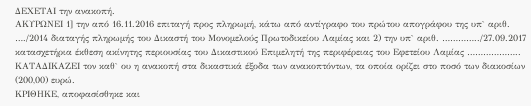ΔΕΧΕΤΑΙ την ανακοπή.
ΑΚΥΡΩΝΕΙ 1] την από 16.11.2016 επιταγή προς πληρωμή, κάτω από αντίγραφο του πρώτου απογράφου της υπ` αριθ. …./2014 διαταγής πληρωμής του Δικαστή του Μονομελούς Πρωτοδικείου Λαμίας και 2) την υπ` αριθ. …………../27.09.2017 κατασχετήρια έκθεση ακίνητης περιουσίας του Δικαστικού Επιμελητή της περιφέρειας του Εφετείου Λαμίας ………………..
ΚΑΤΑΔΙΚΑΖΕΙ τον καθ` ου η ανακοπή στα δικαστικά έξοδα των ανακοπτόντων, τα οποία ορίζει στο ποσό των διακοσίων (200,00) ευρώ.
ΚΡΙΘΗΚΕ, αποφασίσθηκε και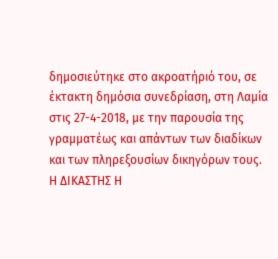δημοσιεύτηκε στο ακροατήριό του, σε έκτακτη δημόσια συνεδρίαση, στη Λαμία στις 27-4-2018, με την παρουσία της γραμματέως και απάντων των διαδίκων και των πληρεξουσίων δικηγόρων τους.
Η ΔΙΚΑΣΤΗΣ Η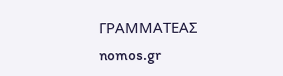ΓΡΑΜΜΑΤΕΑΣ
nomos.gr